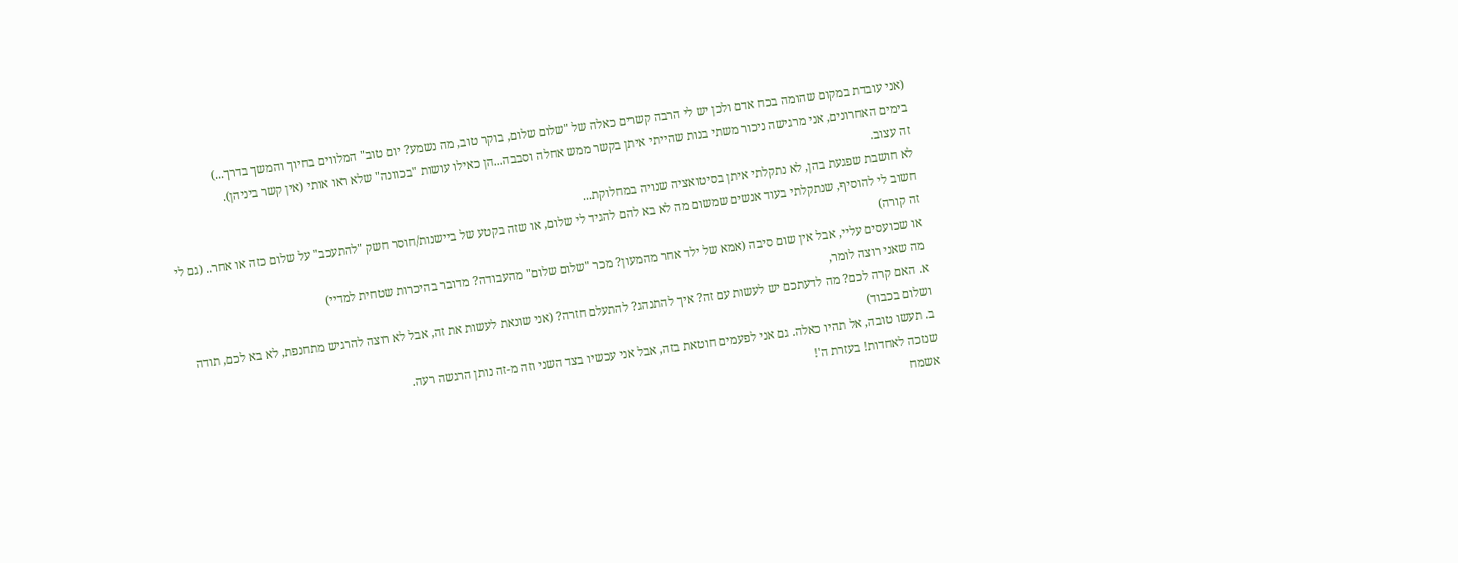(אני עובדת במקום שהומה בכח אדם ולכן יש לי הרבה קשרים כאלה של "שלום שלום, בוקר טוב, מה נשמע? יום טוב" המלווים בחיוך והמשך בדרך...)
בימים האחרונים, אני מרגישה ניכור משתי בנות שהייתי איתן בקשר ממש אחלה וסבבה...הן כאילו עושות "בכוונה" שלא ראו אותי (אין קשר ביניהן).
זה עצוב.
לא חושבת שפגעת בהן, לא נתקלתי איתן בסיטואציה שנויה במחלוקת...
חשוב לי להוסיף, שנתקלתי בעוד אנשים שמשום מה לא בא להם להגיד לי שלום, או שזה בקטע של ביישנות/חוסר חשק "להתעכב" על שלום כזה או אחר.. (גם לי זה קורה)
או שכועסים עליי, אבל אין שום סיבה (אמא של ילד אחר מהמעון? מכר "שלום שלום" מהעבודה? מדובר בהיכרות שטחית למדיי)
מה שאני רוצה לומר,
א. האם קרה לכם? מה לדעתכם יש לעשות עם זה? איך להתנהג? להתעלם חזרה? (אני שונאת לעשות את זה, אבל לא רוצה להרגיש מתחנפת, לא בא לכם, תודה ושלום בכבוד)
ב. תעשו טובה, אל תהיו כאלה. גם אני לפעמים חוטאת בזה, אבל אני עכשיו בצד השני וזה מ-זה נותן הרגשה רעה.
שנזכה לאחדות! בעזרת ה'!
אשמח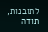לתובנות, תודה